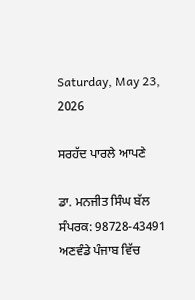Saturday, May 23, 2026

ਸਰਹੱਦ ਪਾਰਲੇ ਆਪਣੇ

ਡਾ. ਮਨਜੀਤ ਸਿੰਘ ਬੱਲ
ਸੰਪਰਕ: 98728-43491
ਅਣਵੰਡੇ ਪੰਜਾਬ ਵਿੱਚ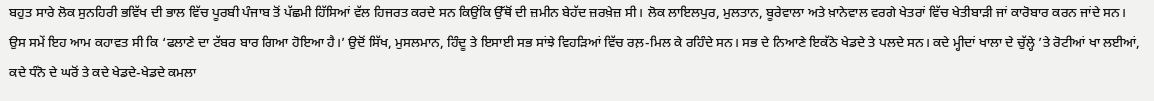ਬਹੁਤ ਸਾਰੇ ਲੋਕ ਸੁਨਹਿਰੀ ਭਵਿੱਖ ਦੀ ਭਾਲ ਵਿੱਚ ਪੂਰਬੀ ਪੰਜਾਬ ਤੋਂ ਪੱਛਮੀ ਹਿੱਸਿਆਂ ਵੱਲ ਹਿਜਰਤ ਕਰਦੇ ਸਨ ਕਿਉਂਕਿ ਉੱਥੋਂ ਦੀ ਜ਼ਮੀਨ ਬੇਹੱਦ ਜ਼ਰਖ਼ੇਜ਼ ਸੀ। ਲੋਕ ਲਾਇਲਪੁਰ, ਮੁਲਤਾਨ, ਬੂਰੇਵਾਲਾ ਅਤੇ ਖ਼ਾਨੇਵਾਲ ਵਰਗੇ ਖੇਤਰਾਂ ਵਿੱਚ ਖੇਤੀਬਾੜੀ ਜਾਂ ਕਾਰੋਬਾਰ ਕਰਨ ਜਾਂਦੇ ਸਨ। ਉਸ ਸਮੇਂ ਇਹ ਆਮ ਕਹਾਵਤ ਸੀ ਕਿ ‘ਫਲਾਣੇ ਦਾ ਟੱਬਰ ਬਾਰ ਗਿਆ ਹੋਇਆ ਹੈ।’ ਉਦੋਂ ਸਿੱਖ, ਮੁਸਲਮਾਨ, ਹਿੰਦੂ ਤੇ ਇਸਾਈ ਸਭ ਸਾਂਝੇ ਵਿਹੜਿਆਂ ਵਿੱਚ ਰਲ਼-ਮਿਲ ਕੇ ਰਹਿੰਦੇ ਸਨ। ਸਭ ਦੇ ਨਿਆਣੇ ਇਕੱਠੇ ਖੇਡਦੇ ਤੇ ਪਲਦੇ ਸਨ। ਕਦੇ ਮ੍ਹੀਦਾਂ ਖਾਲਾ ਦੇ ਚੁੱਲ੍ਹੇ ’ਤੇ ਰੋਟੀਆਂ ਖਾ ਲਈਆਂ, ਕਦੇ ਧੰਨੋ ਦੇ ਘਰੋਂ ਤੇ ਕਦੇ ਖੇਡਦੇ-ਖੇਡਦੇ ਕਮਲਾ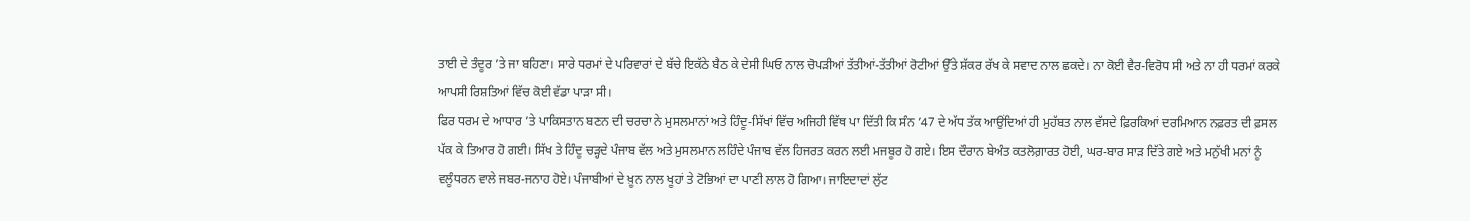ਤਾਈ ਦੇ ਤੰਦੂਰ ’ਤੇ ਜਾ ਬਹਿਣਾ। ਸਾਰੇ ਧਰਮਾਂ ਦੇ ਪਰਿਵਾਰਾਂ ਦੇ ਬੱਚੇ ਇਕੱਠੇ ਬੈਠ ਕੇ ਦੇਸੀ ਘਿਓ ਨਾਲ ਚੋਪੜੀਆਂ ਤੱਤੀਆਂ-ਤੱਤੀਆਂ ਰੋਟੀਆਂ ਉੱਤੇ ਸ਼ੱਕਰ ਰੱਖ ਕੇ ਸਵਾਦ ਨਾਲ ਛਕਦੇ। ਨਾ ਕੋਈ ਵੈਰ-ਵਿਰੋਧ ਸੀ ਅਤੇ ਨਾ ਹੀ ਧਰਮਾਂ ਕਰਕੇ ਆਪਸੀ ਰਿਸ਼ਤਿਆਂ ਵਿੱਚ ਕੋਈ ਵੱਡਾ ਪਾੜਾ ਸੀ।
ਫਿਰ ਧਰਮ ਦੇ ਆਧਾਰ ’ਤੇ ਪਾਕਿਸਤਾਨ ਬਣਨ ਦੀ ਚਰਚਾ ਨੇ ਮੁਸਲਮਾਨਾਂ ਅਤੇ ਹਿੰਦੂ-ਸਿੱਖਾਂ ਵਿੱਚ ਅਜਿਹੀ ਵਿੱਥ ਪਾ ਦਿੱਤੀ ਕਿ ਸੰਨ ’47 ਦੇ ਅੱਧ ਤੱਕ ਆਉਂਦਿਆਂ ਹੀ ਮੁਹੱਬਤ ਨਾਲ ਵੱਸਦੇ ਫ਼ਿਰਕਿਆਂ ਦਰਮਿਆਨ ਨਫ਼ਰਤ ਦੀ ਫ਼ਸਲ ਪੱਕ ਕੇ ਤਿਆਰ ਹੋ ਗਈ। ਸਿੱਖ ਤੇ ਹਿੰਦੂ ਚੜ੍ਹਦੇ ਪੰਜਾਬ ਵੱਲ ਅਤੇ ਮੁਸਲਮਾਨ ਲਹਿੰਦੇ ਪੰਜਾਬ ਵੱਲ ਹਿਜਰਤ ਕਰਨ ਲਈ ਮਜਬੂਰ ਹੋ ਗਏ। ਇਸ ਦੌਰਾਨ ਬੇਅੰਤ ਕਤਲੋਗ਼ਾਰਤ ਹੋਈ, ਘਰ-ਬਾਰ ਸਾੜ ਦਿੱਤੇ ਗਏ ਅਤੇ ਮਨੁੱਖੀ ਮਨਾਂ ਨੂੰ ਵਲੂੰਧਰਨ ਵਾਲੇ ਜਬਰ-ਜਨਾਹ ਹੋਏ। ਪੰਜਾਬੀਆਂ ਦੇ ਖ਼ੂਨ ਨਾਲ ਖੂਹਾਂ ਤੇ ਟੋਭਿਆਂ ਦਾ ਪਾਣੀ ਲਾਲ ਹੋ ਗਿਆ। ਜਾਇਦਾਦਾਂ ਲੁੱਟ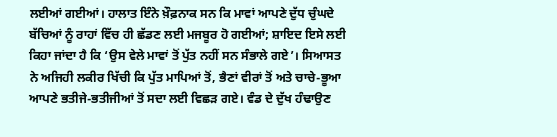ਲਈਆਂ ਗਈਆਂ। ਹਾਲਾਤ ਇੰਨੇ ਖ਼ੌਫ਼ਨਾਕ ਸਨ ਕਿ ਮਾਵਾਂ ਆਪਣੇ ਦੁੱਧ ਚੁੰਘਦੇ ਬੱਚਿਆਂ ਨੂੰ ਰਾਹਾਂ ਵਿੱਚ ਹੀ ਛੱਡਣ ਲਈ ਮਜਬੂਰ ਹੋ ਗਈਆਂ; ਸ਼ਾਇਦ ਇਸੇ ਲਈ ਕਿਹਾ ਜਾਂਦਾ ਹੈ ਕਿ ‘ਉਸ ਵੇਲੇ ਮਾਵਾਂ ਤੋਂ ਪੁੱਤ ਨਹੀਂ ਸਨ ਸੰਭਾਲੇ ਗਏ’। ਸਿਆਸਤ ਨੇ ਅਜਿਹੀ ਲਕੀਰ ਖਿੱਚੀ ਕਿ ਪੁੱਤ ਮਾਪਿਆਂ ਤੋਂ, ਭੈਣਾਂ ਵੀਰਾਂ ਤੋਂ ਅਤੇ ਚਾਚੇ-ਭੂਆ ਆਪਣੇ ਭਤੀਜੇ-ਭਤੀਜੀਆਂ ਤੋਂ ਸਦਾ ਲਈ ਵਿਛੜ ਗਏ। ਵੰਡ ਦੇ ਦੁੱਖ ਹੰਢਾਉਣ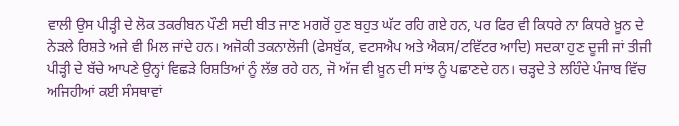ਵਾਲੀ ਉਸ ਪੀੜ੍ਹੀ ਦੇ ਲੋਕ ਤਕਰੀਬਨ ਪੌਣੀ ਸਦੀ ਬੀਤ ਜਾਣ ਮਗਰੋਂ ਹੁਣ ਬਹੁਤ ਘੱਟ ਰਹਿ ਗਏ ਹਨ, ਪਰ ਫਿਰ ਵੀ ਕਿਧਰੇ ਨਾ ਕਿਧਰੇ ਖ਼ੂਨ ਦੇ ਨੇੜਲੇ ਰਿਸ਼ਤੇ ਅਜੇ ਵੀ ਮਿਲ ਜਾਂਦੇ ਹਨ। ਅਜੋਕੀ ਤਕਨਾਲੋਜੀ (ਫੇਸਬੁੱਕ, ਵਟਸਐਪ ਅਤੇ ਐਕਸ/ਟਵਿੱਟਰ ਆਦਿ) ਸਦਕਾ ਹੁਣ ਦੂਜੀ ਜਾਂ ਤੀਜੀ ਪੀੜ੍ਹੀ ਦੇ ਬੱਚੇ ਆਪਣੇ ਉਨ੍ਹਾਂ ਵਿਛੜੇ ਰਿਸ਼ਤਿਆਂ ਨੂੰ ਲੱਭ ਰਹੇ ਹਨ, ਜੋ ਅੱਜ ਵੀ ਖ਼ੂਨ ਦੀ ਸਾਂਝ ਨੂੰ ਪਛਾਣਦੇ ਹਨ। ਚੜ੍ਹਦੇ ਤੇ ਲਹਿੰਦੇ ਪੰਜਾਬ ਵਿੱਚ ਅਜਿਹੀਆਂ ਕਈ ਸੰਸਥਾਵਾਂ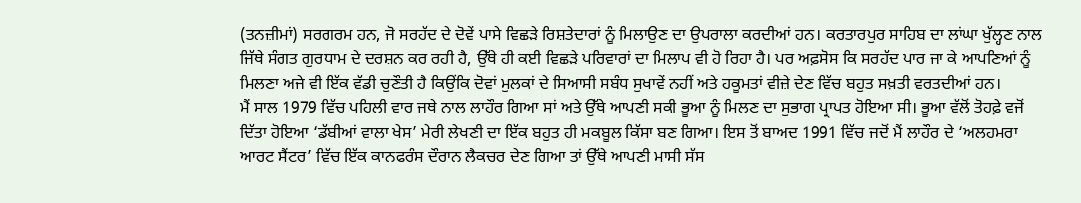(ਤਨਜ਼ੀਮਾਂ) ਸਰਗਰਮ ਹਨ, ਜੋ ਸਰਹੱਦ ਦੇ ਦੋਵੇਂ ਪਾਸੇ ਵਿਛੜੇ ਰਿਸ਼ਤੇਦਾਰਾਂ ਨੂੰ ਮਿਲਾਉਣ ਦਾ ਉਪਰਾਲਾ ਕਰਦੀਆਂ ਹਨ। ਕਰਤਾਰਪੁਰ ਸਾਹਿਬ ਦਾ ਲਾਂਘਾ ਖੁੱਲ੍ਹਣ ਨਾਲ ਜਿੱਥੇ ਸੰਗਤ ਗੁਰਧਾਮ ਦੇ ਦਰਸ਼ਨ ਕਰ ਰਹੀ ਹੈ, ਉੱਥੇ ਹੀ ਕਈ ਵਿਛੜੇ ਪਰਿਵਾਰਾਂ ਦਾ ਮਿਲਾਪ ਵੀ ਹੋ ਰਿਹਾ ਹੈ। ਪਰ ਅਫ਼ਸੋਸ ਕਿ ਸਰਹੱਦ ਪਾਰ ਜਾ ਕੇ ਆਪਣਿਆਂ ਨੂੰ ਮਿਲਣਾ ਅਜੇ ਵੀ ਇੱਕ ਵੱਡੀ ਚੁਣੌਤੀ ਹੈ ਕਿਉਂਕਿ ਦੋਵਾਂ ਮੁਲਕਾਂ ਦੇ ਸਿਆਸੀ ਸਬੰਧ ਸੁਖਾਵੇਂ ਨਹੀਂ ਅਤੇ ਹਕੂਮਤਾਂ ਵੀਜ਼ੇ ਦੇਣ ਵਿੱਚ ਬਹੁਤ ਸਖ਼ਤੀ ਵਰਤਦੀਆਂ ਹਨ।
ਮੈਂ ਸਾਲ 1979 ਵਿੱਚ ਪਹਿਲੀ ਵਾਰ ਜਥੇ ਨਾਲ ਲਾਹੌਰ ਗਿਆ ਸਾਂ ਅਤੇ ਉੱਥੇ ਆਪਣੀ ਸਕੀ ਭੂਆ ਨੂੰ ਮਿਲਣ ਦਾ ਸੁਭਾਗ ਪ੍ਰਾਪਤ ਹੋਇਆ ਸੀ। ਭੂਆ ਵੱਲੋਂ ਤੋਹਫ਼ੇ ਵਜੋਂ ਦਿੱਤਾ ਹੋਇਆ ‘ਡੱਬੀਆਂ ਵਾਲਾ ਖੇਸ’ ਮੇਰੀ ਲੇਖਣੀ ਦਾ ਇੱਕ ਬਹੁਤ ਹੀ ਮਕਬੂਲ ਕਿੱਸਾ ਬਣ ਗਿਆ। ਇਸ ਤੋਂ ਬਾਅਦ 1991 ਵਿੱਚ ਜਦੋਂ ਮੈਂ ਲਾਹੌਰ ਦੇ ‘ਅਲਹਮਰਾ ਆਰਟ ਸੈਂਟਰ’ ਵਿੱਚ ਇੱਕ ਕਾਨਫਰੰਸ ਦੌਰਾਨ ਲੈਕਚਰ ਦੇਣ ਗਿਆ ਤਾਂ ਉੱਥੇ ਆਪਣੀ ਮਾਸੀ ਸੱਸ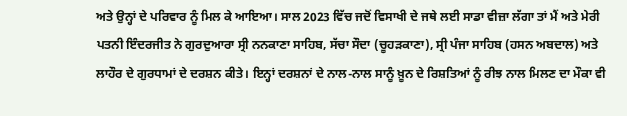ਅਤੇ ਉਨ੍ਹਾਂ ਦੇ ਪਰਿਵਾਰ ਨੂੰ ਮਿਲ ਕੇ ਆਇਆ। ਸਾਲ 2023 ਵਿੱਚ ਜਦੋਂ ਵਿਸਾਖੀ ਦੇ ਜਥੇ ਲਈ ਸਾਡਾ ਵੀਜ਼ਾ ਲੱਗਾ ਤਾਂ ਮੈਂ ਅਤੇ ਮੇਰੀ ਪਤਨੀ ਇੰਦਰਜੀਤ ਨੇ ਗੁਰਦੁਆਰਾ ਸ੍ਰੀ ਨਨਕਾਣਾ ਸਾਹਿਬ, ਸੱਚਾ ਸੌਦਾ (ਚੂਹੜਕਾਣਾ), ਸ੍ਰੀ ਪੰਜਾ ਸਾਹਿਬ (ਹਸਨ ਅਬਦਾਲ) ਅਤੇ ਲਾਹੌਰ ਦੇ ਗੁਰਧਾਮਾਂ ਦੇ ਦਰਸ਼ਨ ਕੀਤੇ। ਇਨ੍ਹਾਂ ਦਰਸ਼ਨਾਂ ਦੇ ਨਾਲ-ਨਾਲ ਸਾਨੂੰ ਖ਼ੂਨ ਦੇ ਰਿਸ਼ਤਿਆਂ ਨੂੰ ਰੀਝ ਨਾਲ ਮਿਲਣ ਦਾ ਮੌਕਾ ਵੀ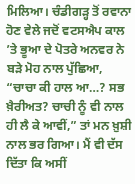ਮਿਲਿਆ। ਚੰਡੀਗੜ੍ਹ ਤੋਂ ਰਵਾਨਾ ਹੋਣ ਵੇਲੇ ਜਦੋਂ ਵਟਸਐਪ ਕਾਲ ’ਤੇ ਭੂਆ ਦੇ ਪੋਤਰੇ ਅਨਵਰ ਨੇ ਬੜੇ ਮੋਹ ਨਾਲ ਪੁੱਛਿਆ, “ਚਾਚਾ ਕੀ ਹਾਲ ਆ…? ਸਭ ਖ਼ੈਰੀਅਤ? ਚਾਚੀ ਨੂੰ ਵੀ ਨਾਲ ਹੀ ਲੈ ਕੇ ਆਵੀਂ,” ਤਾਂ ਮਨ ਖ਼ੁਸ਼ੀ ਨਾਲ ਭਰ ਗਿਆ। ਮੈਂ ਵੀ ਦੱਸ ਦਿੱਤਾ ਕਿ ਅਸੀਂ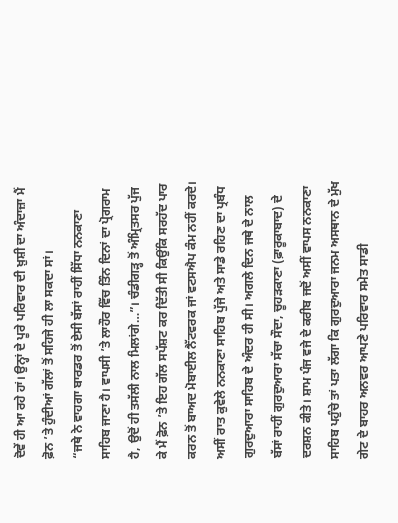ਦੋਵੇਂ ਹੀ ਆ ਰਹੇ ਹਾਂ। ਉਨ੍ਹਾਂ ਦੇ ਪੂਰੇ ਪਰਿਵਾਰ ਦੀ ਖ਼ੁਸ਼ੀ ਦਾ ਅੰਦਾਜ਼ਾ ਮੈਂ ਫ਼ੋਨ ’ਤੇ ਹੁੰਦੀਆਂ ਗੱਲਾਂ ਤੋਂ ਸਹਿਜੇ ਹੀ ਲਾ ਸਕਦਾ ਸਾਂ।
“ਜਥੇ ਨੇ ਵਾਹਗਾ ਬਾਰਡਰ ਤੋਂ ਏਸੀ ਬੱਸਾਂ ਰਾਹੀਂ ਸਿੱਧਾ ਨਨਕਾਣਾ ਸਾਹਿਬ ਜਾਣਾ ਹੈ। ਵਾਪਸੀ ’ਤੇ ਲਾਹੌਰ ਵਿੱਚ ਤਿੰਨ ਦਿਨਾਂ ਦਾ ਪ੍ਰੋਗਰਾਮ ਹੈ, ਉਦੋਂ ਹੀ ਤਸੱਲੀ ਨਾਲ ਮਿਲਾਂਗੇ…”। ਚੰਡੀਗੜ੍ਹ ਤੋਂ ਅੰਮ੍ਰਿਤਸਰ ਪੁੱਜ ਕੇ ਮੈਂ ਫ਼ੋਨ ’ਤੇ ਇਹ ਗੱਲ ਸਪੱਸ਼ਟ ਕਰ ਦਿੱਤੀ ਸੀ ਕਿਉਂਕਿ ਸਰਹੱਦ ਪਾਰ ਕਰਨ ਤੋਂ ਬਾਅਦ ਮੋਬਾਈਲ ਨੈੱਟਵਰਕ ਜਾਂ ਵਟਸਐਪ ਕੰਮ ਨਹੀਂ ਕਰਦੇ। ਅਸੀਂ ਰਾਤ ਕੁਵੇਲੇ ਨਨਕਾਣਾ ਸਾਹਿਬ ਪੁੱਜੇ ਅਤੇ ਸਾਡੇ ਰਹਿਣ ਦਾ ਪ੍ਰਬੰਧ ਗੁਰਦੁਆਰਾ ਸਾਹਿਬ ਦੇ ਅੰਦਰ ਹੀ ਸੀ। ਅਗਲੇ ਦਿਨ ਜਥੇ ਦੇ ਨਾਲ ਬੱਸਾਂ ਰਾਹੀਂ ਗੁਰਦੁਆਰਾ ਸੱਚਾ ਸੌਦਾ, ਚੂਹੜਕਾਣਾ (ਫ਼ਾਰੂਕਾਬਾਦ) ਦੇ ਦਰਸ਼ਨ ਕੀਤੇ। ਸ਼ਾਮ ਪੰਜ ਵਜੇ ਦੇ ਕਰੀਬ ਜਦੋਂ ਅਸੀਂ ਵਾਪਸ ਨਨਕਾਣਾ ਸਾਹਿਬ ਪਹੁੰਚੇ ਤਾਂ ਪਤਾ ਲੱਗਾ ਕਿ ਗੁਰਦੁਆਰਾ ਜਨਮ ਅਸਥਾਨ ਦੇ ਮੁੱਖ ਗੇਟ ਦੇ ਬਾਹਰ ਅਨਵਰ ਆਪਣੇ ਪਰਿਵਾਰ ਸਮੇਤ ਸਾਡੀ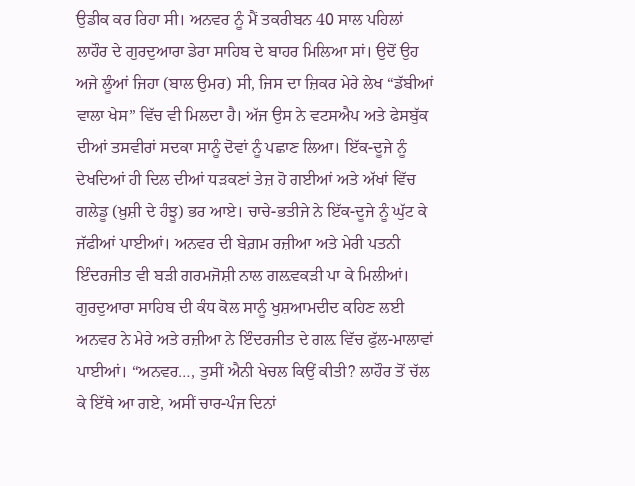ਉਡੀਕ ਕਰ ਰਿਹਾ ਸੀ। ਅਨਵਰ ਨੂੰ ਮੈਂ ਤਕਰੀਬਨ 40 ਸਾਲ ਪਹਿਲਾਂ ਲਾਹੌਰ ਦੇ ਗੁਰਦੁਆਰਾ ਡੇਰਾ ਸਾਹਿਬ ਦੇ ਬਾਹਰ ਮਿਲਿਆ ਸਾਂ। ਉਦੋਂ ਉਹ ਅਜੇ ਲੂੰਆਂ ਜਿਹਾ (ਬਾਲ ਉਮਰ) ਸੀ, ਜਿਸ ਦਾ ਜ਼ਿਕਰ ਮੇਰੇ ਲੇਖ “ਡੱਬੀਆਂ ਵਾਲਾ ਖੇਸ” ਵਿੱਚ ਵੀ ਮਿਲਦਾ ਹੈ। ਅੱਜ ਉਸ ਨੇ ਵਟਸਐਪ ਅਤੇ ਫੇਸਬੁੱਕ ਦੀਆਂ ਤਸਵੀਰਾਂ ਸਦਕਾ ਸਾਨੂੰ ਦੋਵਾਂ ਨੂੰ ਪਛਾਣ ਲਿਆ। ਇੱਕ-ਦੂਜੇ ਨੂੰ ਦੇਖਦਿਆਂ ਹੀ ਦਿਲ ਦੀਆਂ ਧੜਕਣਾਂ ਤੇਜ਼ ਹੋ ਗਈਆਂ ਅਤੇ ਅੱਖਾਂ ਵਿੱਚ ਗਲੇਡੂ (ਖ਼ੁਸ਼ੀ ਦੇ ਹੰਝੂ) ਭਰ ਆਏ। ਚਾਚੇ-ਭਤੀਜੇ ਨੇ ਇੱਕ-ਦੂਜੇ ਨੂੰ ਘੁੱਟ ਕੇ ਜੱਫੀਆਂ ਪਾਈਆਂ। ਅਨਵਰ ਦੀ ਬੇਗ਼ਮ ਰਜ਼ੀਆ ਅਤੇ ਮੇਰੀ ਪਤਨੀ ਇੰਦਰਜੀਤ ਵੀ ਬੜੀ ਗਰਮਜੋਸ਼ੀ ਨਾਲ ਗਲ਼ਵਕੜੀ ਪਾ ਕੇ ਮਿਲੀਆਂ। ਗੁਰਦੁਆਰਾ ਸਾਹਿਬ ਦੀ ਕੰਧ ਕੋਲ ਸਾਨੂੰ ਖੁਸ਼ਆਮਦੀਦ ਕਹਿਣ ਲਈ ਅਨਵਰ ਨੇ ਮੇਰੇ ਅਤੇ ਰਜ਼ੀਆ ਨੇ ਇੰਦਰਜੀਤ ਦੇ ਗਲ਼ ਵਿੱਚ ਫੁੱਲ-ਮਾਲਾਵਾਂ ਪਾਈਆਂ। “ਅਨਵਰ…, ਤੁਸੀਂ ਐਨੀ ਖੇਚਲ ਕਿਉਂ ਕੀਤੀ? ਲਾਹੌਰ ਤੋਂ ਚੱਲ ਕੇ ਇੱਥੇ ਆ ਗਏ, ਅਸੀਂ ਚਾਰ-ਪੰਜ ਦਿਨਾਂ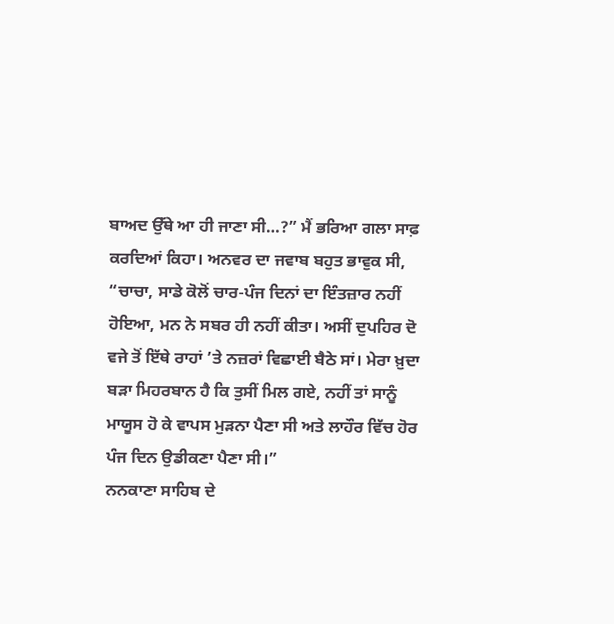ਬਾਅਦ ਉੱਥੇ ਆ ਹੀ ਜਾਣਾ ਸੀ…?” ਮੈਂ ਭਰਿਆ ਗਲਾ ਸਾਫ਼ ਕਰਦਿਆਂ ਕਿਹਾ। ਅਨਵਰ ਦਾ ਜਵਾਬ ਬਹੁਤ ਭਾਵੁਕ ਸੀ, “ਚਾਚਾ, ਸਾਡੇ ਕੋਲੋਂ ਚਾਰ-ਪੰਜ ਦਿਨਾਂ ਦਾ ਇੰਤਜ਼ਾਰ ਨਹੀਂ ਹੋਇਆ, ਮਨ ਨੇ ਸਬਰ ਹੀ ਨਹੀਂ ਕੀਤਾ। ਅਸੀਂ ਦੁਪਹਿਰ ਦੋ ਵਜੇ ਤੋਂ ਇੱਥੇ ਰਾਹਾਂ ’ਤੇ ਨਜ਼ਰਾਂ ਵਿਛਾਈ ਬੈਠੇ ਸਾਂ। ਮੇਰਾ ਖ਼ੁਦਾ ਬੜਾ ਮਿਹਰਬਾਨ ਹੈ ਕਿ ਤੁਸੀਂ ਮਿਲ ਗਏ, ਨਹੀਂ ਤਾਂ ਸਾਨੂੰ ਮਾਯੂਸ ਹੋ ਕੇ ਵਾਪਸ ਮੁੜਨਾ ਪੈਣਾ ਸੀ ਅਤੇ ਲਾਹੌਰ ਵਿੱਚ ਹੋਰ ਪੰਜ ਦਿਨ ਉਡੀਕਣਾ ਪੈਣਾ ਸੀ।”
ਨਨਕਾਣਾ ਸਾਹਿਬ ਦੇ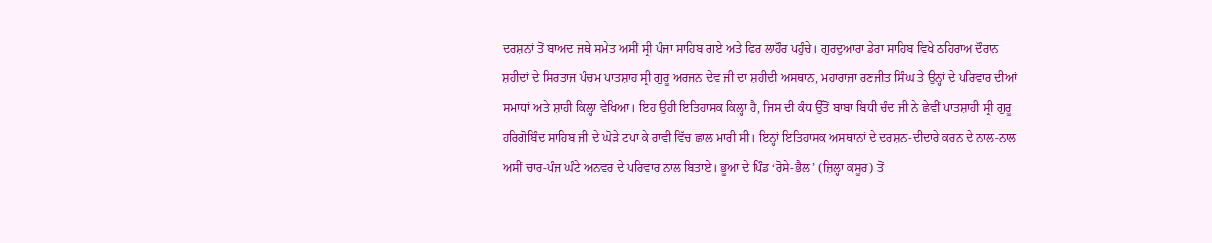ਦਰਸ਼ਨਾਂ ਤੋਂ ਬਾਅਦ ਜਥੇ ਸਮੇਤ ਅਸੀਂ ਸ੍ਰੀ ਪੰਜਾ ਸਾਹਿਬ ਗਏ ਅਤੇ ਫਿਰ ਲਾਹੌਰ ਪਹੁੰਚੇ। ਗੁਰਦੁਆਰਾ ਡੇਰਾ ਸਾਹਿਬ ਵਿਖੇ ਠਹਿਰਾਅ ਦੌਰਾਨ ਸ਼ਹੀਦਾਂ ਦੇ ਸਿਰਤਾਜ ਪੰਚਮ ਪਾਤਸ਼ਾਹ ਸ੍ਰੀ ਗੁਰੂ ਅਰਜਨ ਦੇਵ ਜੀ ਦਾ ਸ਼ਹੀਦੀ ਅਸਥਾਨ, ਮਹਾਰਾਜਾ ਰਣਜੀਤ ਸਿੰਘ ਤੇ ਉਨ੍ਹਾਂ ਦੇ ਪਰਿਵਾਰ ਦੀਆਂ ਸਮਾਧਾਂ ਅਤੇ ਸ਼ਾਹੀ ਕਿਲ੍ਹਾ ਵੇਖਿਆ। ਇਹ ਉਹੀ ਇਤਿਹਾਸਕ ਕਿਲ੍ਹਾ ਹੈ, ਜਿਸ ਦੀ ਕੰਧ ਉੱਤੋਂ ਬਾਬਾ ਬਿਧੀ ਚੰਦ ਜੀ ਨੇ ਛੇਵੀਂ ਪਾਤਸ਼ਾਹੀ ਸ੍ਰੀ ਗੁਰੂ ਹਰਿਗੋਬਿੰਦ ਸਾਹਿਬ ਜੀ ਦੇ ਘੋੜੇ ਟਪਾ ਕੇ ਰਾਵੀ ਵਿੱਚ ਛਾਲ ਮਾਰੀ ਸੀ। ਇਨ੍ਹਾਂ ਇਤਿਹਾਸਕ ਅਸਥਾਨਾਂ ਦੇ ਦਰਸ਼ਨ-ਦੀਦਾਰੇ ਕਰਨ ਦੇ ਨਾਲ-ਨਾਲ ਅਸੀਂ ਚਾਰ-ਪੰਜ ਘੰਟੇ ਅਨਵਰ ਦੇ ਪਰਿਵਾਰ ਨਾਲ ਬਿਤਾਏ। ਭੂਆ ਦੇ ਪਿੰਡ ‘ਰੋਸੇ-ਭੈਲ’ (ਜ਼ਿਲ੍ਹਾ ਕਸੂਰ) ਤੋਂ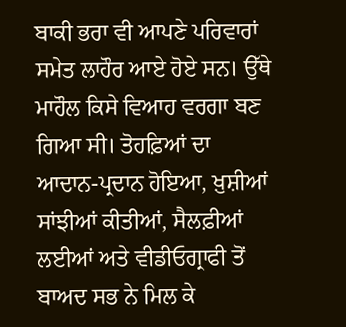ਬਾਕੀ ਭਰਾ ਵੀ ਆਪਣੇ ਪਰਿਵਾਰਾਂ ਸਮੇਤ ਲਾਹੌਰ ਆਏ ਹੋਏ ਸਨ। ਉੱਥੇ ਮਾਹੌਲ ਕਿਸੇ ਵਿਆਹ ਵਰਗਾ ਬਣ ਗਿਆ ਸੀ। ਤੋਹਫ਼ਿਆਂ ਦਾ ਆਦਾਨ-ਪ੍ਰਦਾਨ ਹੋਇਆ, ਖ਼ੁਸ਼ੀਆਂ ਸਾਂਝੀਆਂ ਕੀਤੀਆਂ, ਸੈਲਫ਼ੀਆਂ ਲਈਆਂ ਅਤੇ ਵੀਡੀਓਗ੍ਰਾਫੀ ਤੋਂ ਬਾਅਦ ਸਭ ਨੇ ਮਿਲ ਕੇ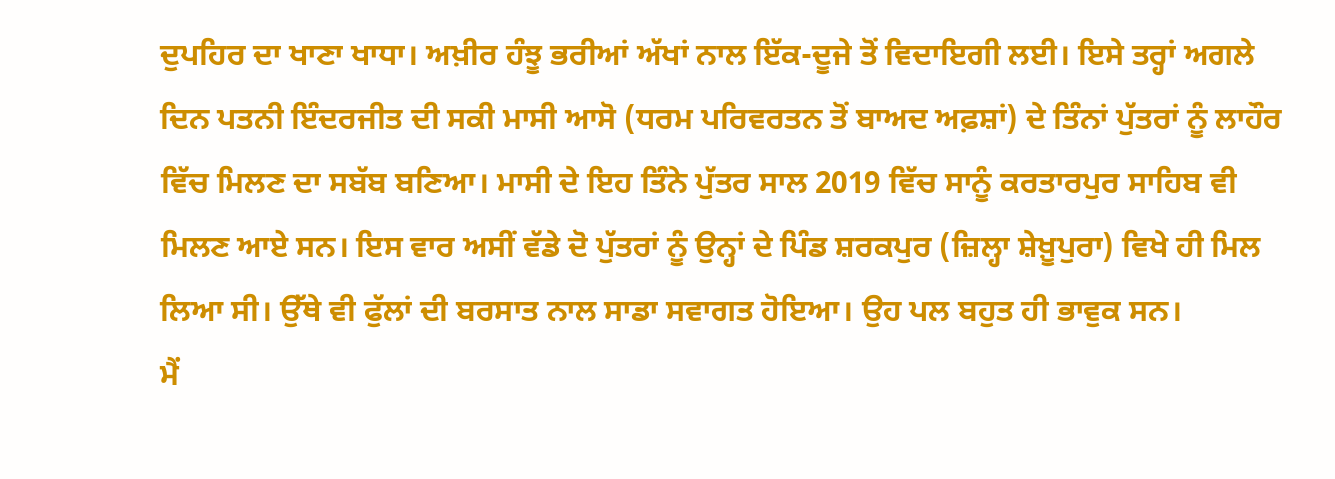ਦੁਪਹਿਰ ਦਾ ਖਾਣਾ ਖਾਧਾ। ਅਖ਼ੀਰ ਹੰਝੂ ਭਰੀਆਂ ਅੱਖਾਂ ਨਾਲ ਇੱਕ-ਦੂਜੇ ਤੋਂ ਵਿਦਾਇਗੀ ਲਈ। ਇਸੇ ਤਰ੍ਹਾਂ ਅਗਲੇ ਦਿਨ ਪਤਨੀ ਇੰਦਰਜੀਤ ਦੀ ਸਕੀ ਮਾਸੀ ਆਸੋ (ਧਰਮ ਪਰਿਵਰਤਨ ਤੋਂ ਬਾਅਦ ਅਫ਼ਸ਼ਾਂ) ਦੇ ਤਿੰਨਾਂ ਪੁੱਤਰਾਂ ਨੂੰ ਲਾਹੌਰ ਵਿੱਚ ਮਿਲਣ ਦਾ ਸਬੱਬ ਬਣਿਆ। ਮਾਸੀ ਦੇ ਇਹ ਤਿੰਨੇ ਪੁੱਤਰ ਸਾਲ 2019 ਵਿੱਚ ਸਾਨੂੰ ਕਰਤਾਰਪੁਰ ਸਾਹਿਬ ਵੀ ਮਿਲਣ ਆਏ ਸਨ। ਇਸ ਵਾਰ ਅਸੀਂ ਵੱਡੇ ਦੋ ਪੁੱਤਰਾਂ ਨੂੰ ਉਨ੍ਹਾਂ ਦੇ ਪਿੰਡ ਸ਼ਰਕਪੁਰ (ਜ਼ਿਲ੍ਹਾ ਸ਼ੇਖ਼ੂਪੁਰਾ) ਵਿਖੇ ਹੀ ਮਿਲ ਲਿਆ ਸੀ। ਉੱਥੇ ਵੀ ਫੁੱਲਾਂ ਦੀ ਬਰਸਾਤ ਨਾਲ ਸਾਡਾ ਸਵਾਗਤ ਹੋਇਆ। ਉਹ ਪਲ ਬਹੁਤ ਹੀ ਭਾਵੁਕ ਸਨ।
ਮੈਂ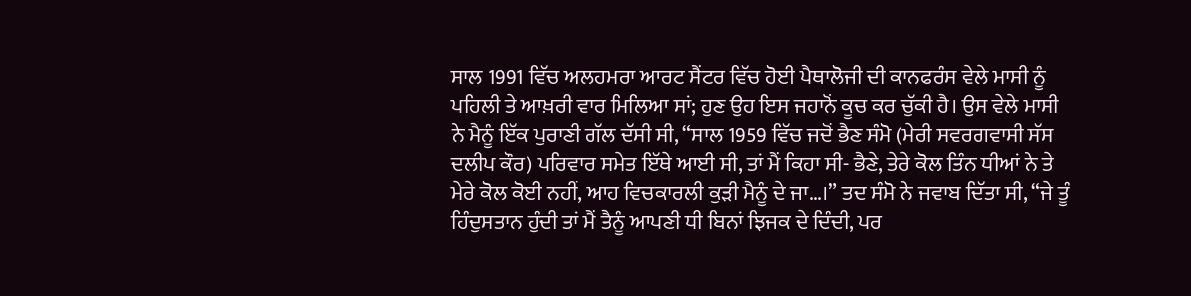ਸਾਲ 1991 ਵਿੱਚ ਅਲਹਮਰਾ ਆਰਟ ਸੈਂਟਰ ਵਿੱਚ ਹੋਈ ਪੈਥਾਲੋਜੀ ਦੀ ਕਾਨਫਰੰਸ ਵੇਲੇ ਮਾਸੀ ਨੂੰ ਪਹਿਲੀ ਤੇ ਆਖ਼ਰੀ ਵਾਰ ਮਿਲਿਆ ਸਾਂ; ਹੁਣ ਉਹ ਇਸ ਜਹਾਨੋਂ ਕੂਚ ਕਰ ਚੁੱਕੀ ਹੈ। ਉਸ ਵੇਲੇ ਮਾਸੀ ਨੇ ਮੈਨੂੰ ਇੱਕ ਪੁਰਾਣੀ ਗੱਲ ਦੱਸੀ ਸੀ, “ਸਾਲ 1959 ਵਿੱਚ ਜਦੋਂ ਭੈਣ ਸੰਮੋ (ਮੇਰੀ ਸਵਰਗਵਾਸੀ ਸੱਸ ਦਲੀਪ ਕੌਰ) ਪਰਿਵਾਰ ਸਮੇਤ ਇੱਥੇ ਆਈ ਸੀ, ਤਾਂ ਮੈਂ ਕਿਹਾ ਸੀ- ਭੈਣੇ, ਤੇਰੇ ਕੋਲ ਤਿੰਨ ਧੀਆਂ ਨੇ ਤੇ ਮੇਰੇ ਕੋਲ ਕੋਈ ਨਹੀਂ, ਆਹ ਵਿਚਕਾਰਲੀ ਕੁੜੀ ਮੈਨੂੰ ਦੇ ਜਾ…।” ਤਦ ਸੰਮੋ ਨੇ ਜਵਾਬ ਦਿੱਤਾ ਸੀ, “ਜੇ ਤੂੰ ਹਿੰਦੁਸਤਾਨ ਹੁੰਦੀ ਤਾਂ ਮੈਂ ਤੈਨੂੰ ਆਪਣੀ ਧੀ ਬਿਨਾਂ ਝਿਜਕ ਦੇ ਦਿੰਦੀ, ਪਰ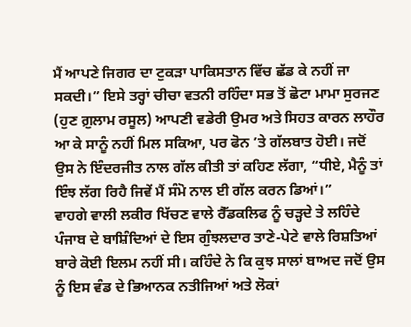ਮੈਂ ਆਪਣੇ ਜਿਗਰ ਦਾ ਟੁਕੜਾ ਪਾਕਿਸਤਾਨ ਵਿੱਚ ਛੱਡ ਕੇ ਨਹੀਂ ਜਾ ਸਕਦੀ।” ਇਸੇ ਤਰ੍ਹਾਂ ਚੀਚਾ ਵਤਨੀ ਰਹਿੰਦਾ ਸਭ ਤੋਂ ਛੋਟਾ ਮਾਮਾ ਸੁਰਜਣ (ਹੁਣ ਗ਼ੁਲਾਮ ਰਸੂਲ) ਆਪਣੀ ਵਡੇਰੀ ਉਮਰ ਅਤੇ ਸਿਹਤ ਕਾਰਨ ਲਾਹੌਰ ਆ ਕੇ ਸਾਨੂੰ ਨਹੀਂ ਮਿਲ ਸਕਿਆ, ਪਰ ਫੋਨ ’ਤੇ ਗੱਲਬਾਤ ਹੋਈ। ਜਦੋਂ ਉਸ ਨੇ ਇੰਦਰਜੀਤ ਨਾਲ ਗੱਲ ਕੀਤੀ ਤਾਂ ਕਹਿਣ ਲੱਗਾ, “ਧੀਏ, ਮੈਨੂੰ ਤਾਂ ਇੰਝ ਲੱਗ ਰਿਹੈ ਜਿਵੇਂ ਮੈਂ ਸੰਮੋ ਨਾਲ ਈ ਗੱਲ ਕਰਨ ਡਿਆਂ।”
ਵਾਹਗੇ ਵਾਲੀ ਲਕੀਰ ਖਿੱਚਣ ਵਾਲੇ ਰੈੱਡਕਲਿਫ ਨੂੰ ਚੜ੍ਹਦੇ ਤੇ ਲਹਿੰਦੇ ਪੰਜਾਬ ਦੇ ਬਾਸ਼ਿੰਦਿਆਂ ਦੇ ਇਸ ਗੁੰਝਲਦਾਰ ਤਾਣੇ-ਪੇਟੇ ਵਾਲੇ ਰਿਸ਼ਤਿਆਂ ਬਾਰੇ ਕੋਈ ਇਲਮ ਨਹੀਂ ਸੀ। ਕਹਿੰਦੇ ਨੇ ਕਿ ਕੁਝ ਸਾਲਾਂ ਬਾਅਦ ਜਦੋਂ ਉਸ ਨੂੰ ਇਸ ਵੰਡ ਦੇ ਭਿਆਨਕ ਨਤੀਜਿਆਂ ਅਤੇ ਲੋਕਾਂ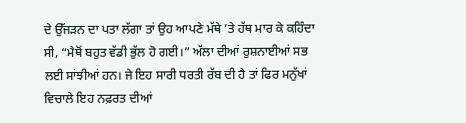ਦੇ ਉੱਜੜਨ ਦਾ ਪਤਾ ਲੱਗਾ ਤਾਂ ਉਹ ਆਪਣੇ ਮੱਥੇ ’ਤੇ ਹੱਥ ਮਾਰ ਕੇ ਕਹਿੰਦਾ ਸੀ, “ਮੈਥੋਂ ਬਹੁਤ ਵੱਡੀ ਭੁੱਲ ਹੋ ਗਈ।” ਅੱਲਾ ਦੀਆਂ ਰੁਸ਼ਨਾਈਆਂ ਸਭ ਲਈ ਸਾਂਝੀਆਂ ਹਨ। ਜੇ ਇਹ ਸਾਰੀ ਧਰਤੀ ਰੱਬ ਦੀ ਹੈ ਤਾਂ ਫਿਰ ਮਨੁੱਖਾਂ ਵਿਚਾਲੇ ਇਹ ਨਫ਼ਰਤ ਦੀਆਂ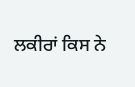ਲਕੀਰਾਂ ਕਿਸ ਨੇ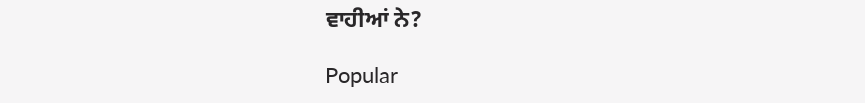ਵਾਹੀਆਂ ਨੇ?

Popular